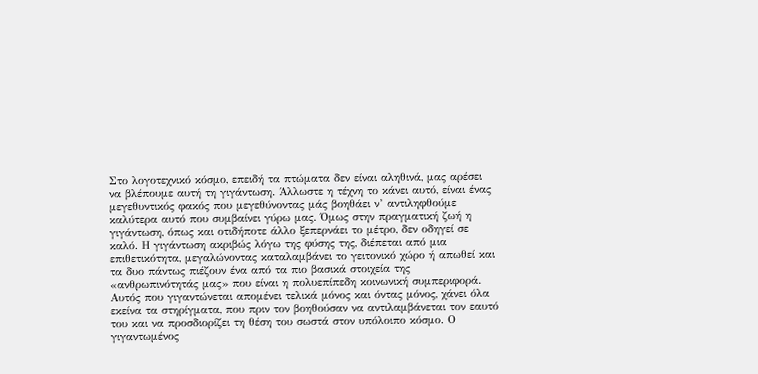Στο λογοτεχνικό κόσμο, επειδή τα πτώματα δεν είναι αληθινά, μας αρέσει να βλέπουμε αυτή τη γιγάντωση. Άλλωστε η τέχνη το κάνει αυτό, είναι ένας μεγεθυντικός φακός που μεγεθύνοντας μάς βοηθάει ν’ αντιληφθούμε καλύτερα αυτό που συμβαίνει γύρω μας. Όμως στην πραγματική ζωή η γιγάντωση, όπως και οτιδήποτε άλλο ξεπερνάει το μέτρο, δεν οδηγεί σε καλό. Η γιγάντωση ακριβώς λόγω της φύσης της, διέπεται από μια επιθετικότητα, μεγαλώνοντας καταλαμβάνει το γειτονικό χώρο ή απωθεί και τα δυο πάντως πιέζουν ένα από τα πιο βασικά στοιχεία της «ανθρωπινότητάς μας» που είναι η πολυεπίπεδη κοινωνική συμπεριφορά. Αυτός που γιγαντώνεται απομένει τελικά μόνος και όντας μόνος, χάνει όλα εκείνα τα στηρίγματα, που πριν τον βοηθούσαν να αντιλαμβάνεται τον εαυτό του και να προσδιορίζει τη θέση του σωστά στον υπόλοιπο κόσμο. Ο γιγαντωμένος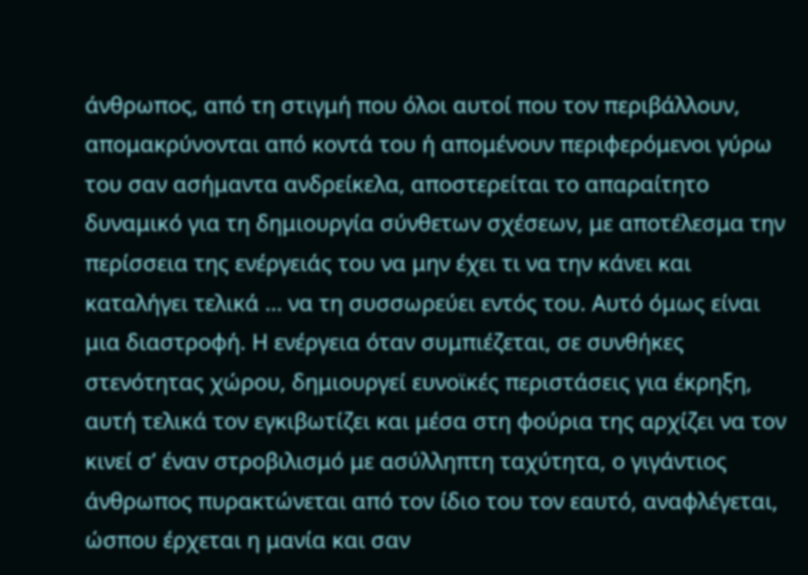άνθρωπος, από τη στιγμή που όλοι αυτοί που τον περιβάλλουν, απομακρύνονται από κοντά του ή απομένουν περιφερόμενοι γύρω του σαν ασήμαντα ανδρείκελα, αποστερείται το απαραίτητο δυναμικό για τη δημιουργία σύνθετων σχέσεων, με αποτέλεσμα την περίσσεια της ενέργειάς του να μην έχει τι να την κάνει και καταλήγει τελικά … να τη συσσωρεύει εντός του. Αυτό όμως είναι μια διαστροφή. Η ενέργεια όταν συμπιέζεται, σε συνθήκες στενότητας χώρου, δημιουργεί ευνοϊκές περιστάσεις για έκρηξη, αυτή τελικά τον εγκιβωτίζει και μέσα στη φούρια της αρχίζει να τον κινεί σ’ έναν στροβιλισμό με ασύλληπτη ταχύτητα, ο γιγάντιος άνθρωπος πυρακτώνεται από τον ίδιο του τον εαυτό, αναφλέγεται, ώσπου έρχεται η μανία και σαν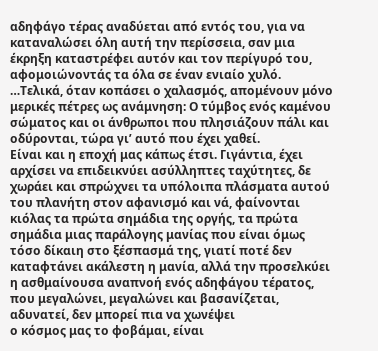αδηφάγο τέρας αναδύεται από εντός του, για να καταναλώσει όλη αυτή την περίσσεια, σαν μια έκρηξη καταστρέφει αυτόν και τον περίγυρό του, αφομοιώνοντάς τα όλα σε έναν ενιαίο χυλό.
…Τελικά, όταν κοπάσει ο χαλασμός, απομένουν μόνο μερικές πέτρες ως ανάμνηση: Ο τύμβος ενός καμένου σώματος και οι άνθρωποι που πλησιάζουν πάλι και οδύρονται, τώρα γι’ αυτό που έχει χαθεί.
Είναι και η εποχή μας κάπως έτσι. Γιγάντια, έχει αρχίσει να επιδεικνύει ασύλληπτες ταχύτητες, δε χωράει και σπρώχνει τα υπόλοιπα πλάσματα αυτού του πλανήτη στον αφανισμό και νά, φαίνονται κιόλας τα πρώτα σημάδια της οργής, τα πρώτα σημάδια μιας παράλογης μανίας που είναι όμως τόσο δίκαιη στο ξέσπασμά της, γιατί ποτέ δεν καταφτάνει ακάλεστη η μανία, αλλά την προσελκύει η ασθμαίνουσα αναπνοή ενός αδηφάγου τέρατος, που μεγαλώνει, μεγαλώνει και βασανίζεται, αδυνατεί, δεν μπορεί πια να χωνέψει
ο κόσμος μας το φοβάμαι, είναι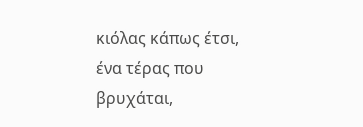κιόλας κάπως έτσι, ένα τέρας που βρυχάται,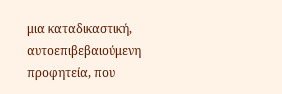μια καταδικαστική, αυτοεπιβεβαιούμενη προφητεία, που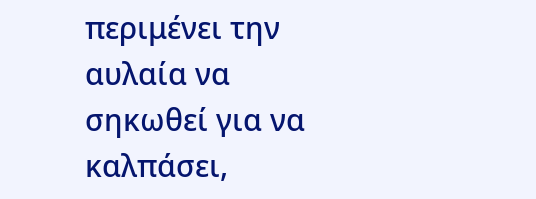περιμένει την αυλαία να σηκωθεί για να καλπάσει,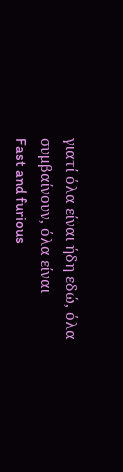γιατί όλα είναι ήδη εδώ, όλα συμβαίνουν, όλα είναι
Fast and furious